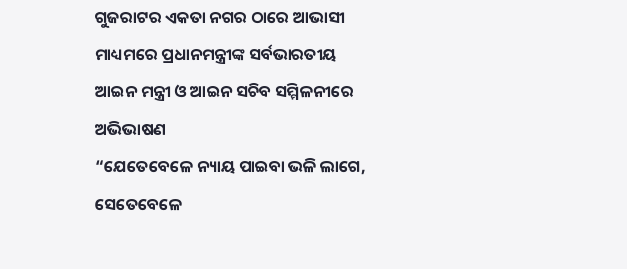ଗୁଜରାଟର ଏକତା ନଗର ଠାରେ ଆଭାସୀ ମାଧ୍ୟମରେ ପ୍ରଧାନମନ୍ତ୍ରୀଙ୍କ ସର୍ବଭାରତୀୟ ଆଇନ ମନ୍ତ୍ରୀ ଓ ଆଇନ ସଚିବ ସମ୍ମିଳନୀରେ ଅଭିଭାଷଣ
“ଯେତେବେଳେ ନ୍ୟାୟ ପାଇବା ଭଳି ଲାଗେ, ସେତେବେଳେ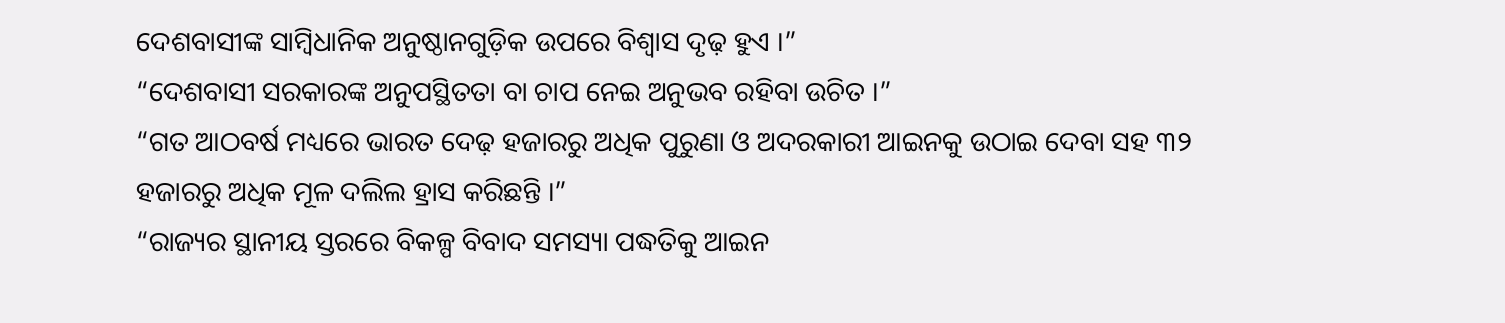ଦେଶବାସୀଙ୍କ ସାମ୍ବିଧାନିକ ଅନୁଷ୍ଠାନଗୁଡ଼ିକ ଉପରେ ବିଶ୍ୱାସ ଦୃଢ଼ ହୁଏ ।”
“ଦେଶବାସୀ ସରକାରଙ୍କ ଅନୁପସ୍ଥିତତା ବା ଚାପ ନେଇ ଅନୁଭବ ରହିବା ଉଚିତ ।”
“ଗତ ଆଠବର୍ଷ ମଧ୍ୟରେ ଭାରତ ଦେଢ଼ ହଜାରରୁ ଅଧିକ ପୁରୁଣା ଓ ଅଦରକାରୀ ଆଇନକୁ ଉଠାଇ ଦେବା ସହ ୩୨ ହଜାରରୁ ଅଧିକ ମୂଳ ଦଲିଲ ହ୍ରାସ କରିଛନ୍ତି ।”
“ରାଜ୍ୟର ସ୍ଥାନୀୟ ସ୍ତରରେ ବିକଳ୍ପ ବିବାଦ ସମସ୍ୟା ପଦ୍ଧତିକୁ ଆଇନ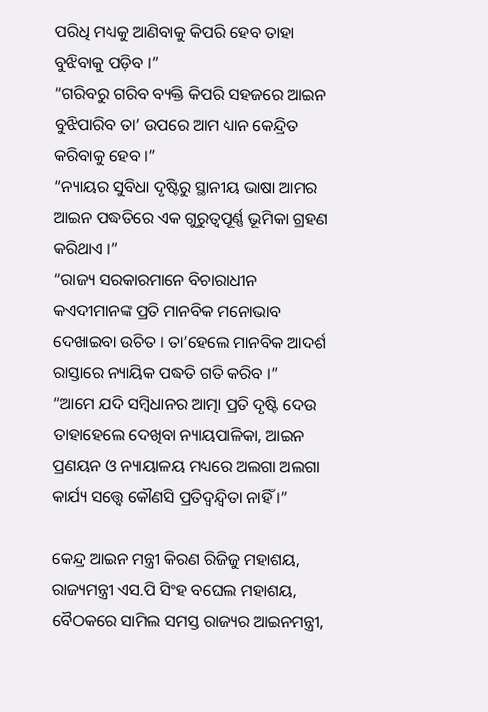ପରିଧି ମଧ୍ୟକୁ ଆଣିବାକୁ କିପରି ହେବ ତାହା ବୁଝିବାକୁ ପଡ଼ିବ ।”
“ଗରିବରୁ ଗରିବ ବ୍ୟକ୍ତି କିପରି ସହଜରେ ଆଇନ ବୁଝିପାରିବ ତା’ ଉପରେ ଆମ ଧ୍ୟାନ କେନ୍ଦ୍ରିତ କରିବାକୁ ହେବ ।”
“ନ୍ୟାୟର ସୁବିଧା ଦୃଷ୍ଟିରୁ ସ୍ଥାନୀୟ ଭାଷା ଆମର ଆଇନ ପଦ୍ଧତିରେ ଏକ ଗୁରୁତ୍ୱପୂର୍ଣ୍ଣ ଭୂମିକା ଗ୍ରହଣ କରିଥାଏ ।”
“ରାଜ୍ୟ ସରକାରମାନେ ବିଚାରାଧୀନ କଏଦୀମାନଙ୍କ ପ୍ରତି ମାନବିକ ମନୋଭାବ ଦେଖାଇବା ଉଚିତ । ତା’ହେଲେ ମାନବିକ ଆଦର୍ଶ ରାସ୍ତାରେ ନ୍ୟାୟିକ ପଦ୍ଧତି ଗତି କରିବ ।”
“ଆମେ ଯଦି ସମ୍ବିଧାନର ଆତ୍ମା ପ୍ରତି ଦୃଷ୍ଟି ଦେଉ ତାହାହେଲେ ଦେଖିବା ନ୍ୟାୟପାଳିକା, ଆଇନ ପ୍ରଣୟନ ଓ ନ୍ୟାୟାଳୟ ମଧ୍ୟରେ ଅଲଗା ଅଲଗା କାର୍ଯ୍ୟ ସତ୍ତ୍ୱେ କୌଣସି ପ୍ରତିଦ୍ୱନ୍ଦ୍ୱିତା ନାହିଁ ।”

କେନ୍ଦ୍ର ଆଇନ ମନ୍ତ୍ରୀ କିରଣ ରିଜିଜୁ ମହାଶୟ, ରାଜ୍ୟମନ୍ତ୍ରୀ ଏସ.ପି ସିଂହ ବଘେଲ ମହାଶୟ, ବୈଠକରେ ସାମିଲ ସମସ୍ତ ରାଜ୍ୟର ଆଇନମନ୍ତ୍ରୀ,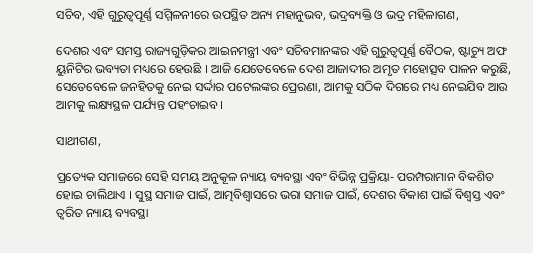ସଚିବ, ଏହି ଗୁରୁତ୍ୱପୂର୍ଣ୍ଣ ସମ୍ମିଳନୀରେ ଉପସ୍ଥିତ ଅନ୍ୟ ମହାନୁଭବ, ଭଦ୍ରବ୍ୟକ୍ତି ଓ ଭଦ୍ର ମହିଳାଗଣ,

ଦେଶର ଏବଂ ସମସ୍ତ ରାଜ୍ୟଗୁଡ଼ିକର ଆଇନମନ୍ତ୍ରୀ ଏବଂ ସଚିବମାନଙ୍କର ଏହି ଗୁରୁତ୍ୱପୂର୍ଣ୍ଣ ବୈଠକ, ଷ୍ଟାଚ୍ୟୁ ଅଫ ୟୁନିଟିର ଭବ୍ୟତା ମଧ୍ୟରେ ହେଉଛି । ଆଜି ଯେତେବେଳେ ଦେଶ ଆଜାଦୀର ଅମୃତ ମହୋତ୍ସବ ପାଳନ କରୁଛି, ସେତେବେଳେ ଜନହିତକୁ ନେଇ ସର୍ଦ୍ଦାର ପଟେଲଙ୍କର ପ୍ରେରଣା, ଆମକୁ ସଠିକ ଦିଗରେ ମଧ୍ୟ ନେଇଯିବ ଆଉ ଆମକୁ ଲକ୍ଷ୍ୟସ୍ଥଳ ପର୍ଯ୍ୟନ୍ତ ପହଂଚାଇବ।

ସାଥୀଗଣ,

ପ୍ରତ୍ୟେକ ସମାଜରେ ସେହି ସମୟ ଅନୁକୂଳ ନ୍ୟାୟ ବ୍ୟବସ୍ଥା ଏବଂ ବିଭିନ୍ନ ପ୍ରକ୍ରିୟା- ପରମ୍ପରାମାନ ବିକଶିତ ହୋଇ ଚାଲିଥାଏ । ସୁସ୍ଥ ସମାଜ ପାଇଁ, ଆତ୍ମବିଶ୍ୱାସରେ ଭରା ସମାଜ ପାଇଁ, ଦେଶର ବିକାଶ ପାଇଁ ବିଶ୍ୱସ୍ତ ଏବଂ ତ୍ୱରିତ ନ୍ୟାୟ ବ୍ୟବସ୍ଥା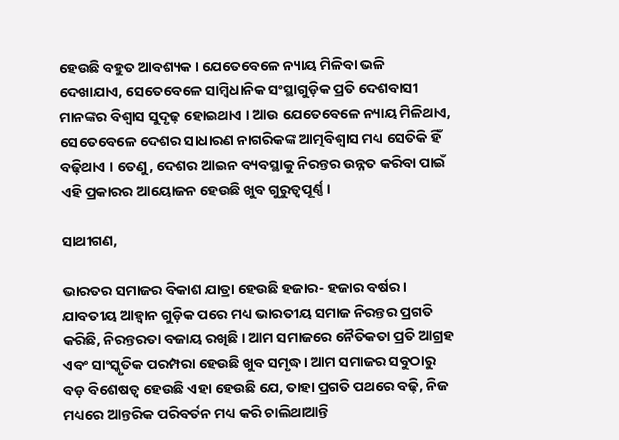ହେଉଛି ବହୁତ ଆବଶ୍ୟକ । ଯେତେବେଳେ ନ୍ୟାୟ ମିଳିବା ଭଳି ଦେଖାଯାଏ, ସେତେବେଳେ ସାମ୍ବିଧାନିକ ସଂସ୍ଥାଗୁଡ଼ିକ ପ୍ରତି ଦେଶବାସୀ ମାନଙ୍କର ବିଶ୍ୱାସ ସୁଦୃଢ଼ ହୋଇଥାଏ । ଆଉ ଯେତେବେଳେ ନ୍ୟାୟ ମିଳିଥାଏ, ସେ‌‌ତେବେଳେ ଦେଶର ସାଧାରଣ ନାଗରିକଙ୍କ ଆତ୍ମବିଶ୍ୱାସ ମଧ୍ୟ ସେତିକି ହିଁ ବଢ଼ିଥାଏ । ତେଣୁ, ଦେଶର ଆଇନ ବ୍ୟବସ୍ଥାକୁ ନିରନ୍ତର ଉନ୍ନତ କରିବା ପାଇଁ ଏହି ପ୍ରକାରର ଆୟୋଜନ ହେଉଛି ଖୁବ ଗୁରୁତ୍ୱପୂର୍ଣ୍ଣ।

ସାଥୀଗଣ,

ଭାରତର ସମାଜର ବିକାଶ ଯାତ୍ରା ହେଉଛି ହଜାର- ହଜାର ବର୍ଷର । ଯାବତୀୟ ଆହ୍ୱାନ ଗୁଡ଼ିକ ପରେ ମଧ୍ୟ ଭାରତୀୟ ସମାଜ ନିରନ୍ତର ପ୍ରଗତି କରିଛି, ନିରନ୍ତରତା ବଜାୟ ରଖିଛି । ଆମ ସମାଜରେ ନୈତିକତା ପ୍ରତି ଆଗ୍ରହ ଏବଂ ସାଂସ୍କୃତିକ ପରମ୍ପରା ହେଉଛି ଖୁବ ସମୃଦ୍ଧ। ଆମ ସମାଜର ସବୁଠାରୁ ବଡ଼ ବିଶେଷତ୍ବ ହେଉଛି ଏହା ହେଉଛି ଯେ, ତାହା ପ୍ରଗତି ପଥରେ ବଢ଼ି, ନିଜ ମଧ୍ୟରେ ଆନ୍ତରିକ ପରିବର୍ତନ ମଧ୍ୟ କରି ଚାଲିଥାଆନ୍ତି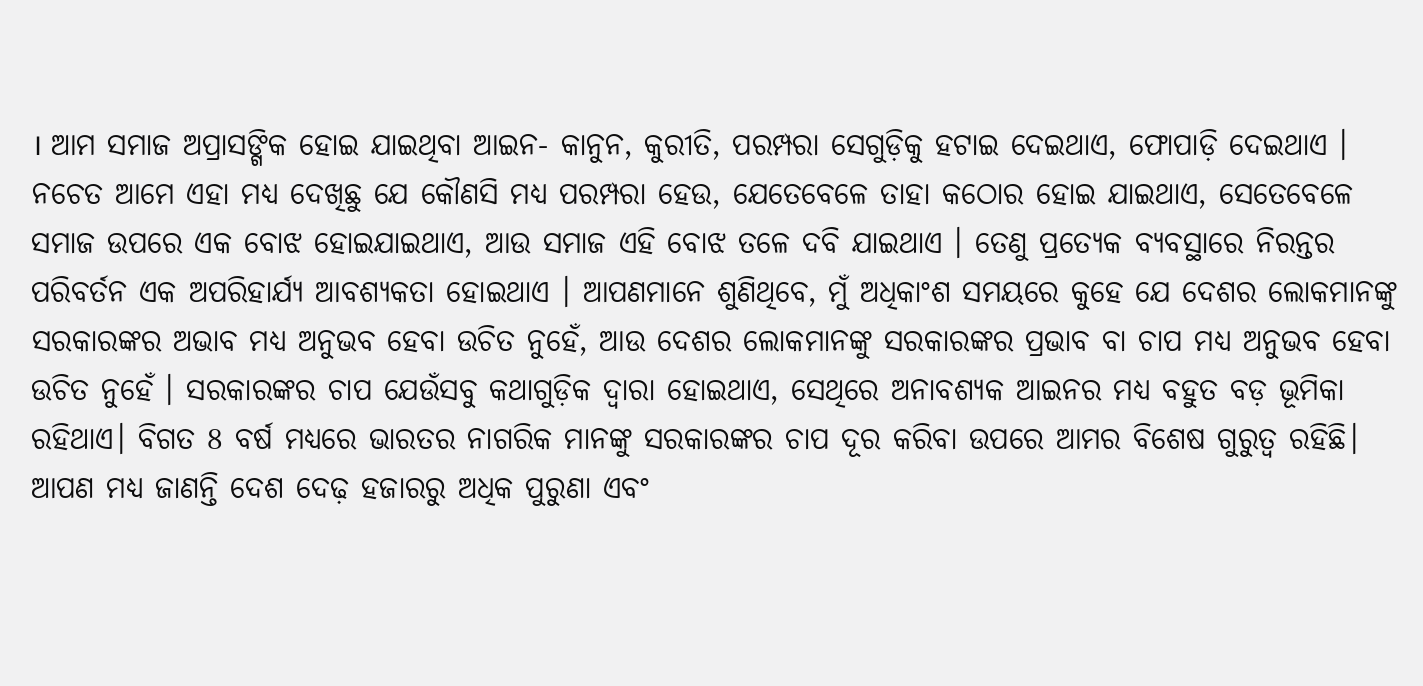। ଆମ ସମାଜ ଅପ୍ରାସଙ୍ଗିକ ହୋଇ ଯାଇଥିବା ଆଇନ- କାନୁନ, କୁରୀତି, ପରମ୍ପରା ସେଗୁଡ଼ିକୁ ହଟାଇ ଦେଇଥାଏ, ଫୋପାଡ଼ି ଦେଇଥାଏ । ନଚେତ ଆମେ ଏହା ମଧ୍ୟ ଦେଖିଛୁ ଯେ କୌଣସି ମଧ୍ୟ ପରମ୍ପରା ହେଉ, ଯେତେବେଳେ ତାହା କଠୋର ହୋଇ ଯାଇଥାଏ, ସେତେବେଳେ ସମାଜ ଉପରେ ଏକ ବୋଝ ହୋଇଯାଇଥାଏ, ଆଉ ସମାଜ ଏହି ବୋଝ ତଳେ ଦବି ଯାଇଥାଏ । ତେଣୁ ପ୍ରତ୍ୟେକ ବ୍ୟବସ୍ଥାରେ ନିରନ୍ତର ପରିବର୍ତନ ଏକ ଅପରିହାର୍ଯ୍ୟ ଆବଶ୍ୟକତା ହୋଇଥାଏ । ଆପଣମାନେ ଶୁଣିଥିବେ, ମୁଁ ଅଧିକାଂଶ ସମୟରେ କୁହେ ଯେ ଦେଶର ଲୋକମାନଙ୍କୁ ସରକାରଙ୍କର ଅଭାବ ମଧ୍ୟ ଅନୁଭବ ହେବା ଉଚିତ ନୁହେଁ, ଆଉ ଦେଶର ଲୋକମାନଙ୍କୁ ସରକାରଙ୍କର ପ୍ରଭାବ ବା ଚାପ ମଧ୍ୟ ଅନୁଭବ ହେବା ଉଚିତ ନୁହେଁ । ସରକାରଙ୍କର ଚାପ ଯେଉଁସବୁ କଥାଗୁଡ଼ିକ ଦ୍ୱାରା ହୋଇଥାଏ, ସେଥିରେ ଅନାବଶ୍ୟକ ଆଇନର ମଧ୍ୟ ବହୁତ ବଡ଼ ଭୂମିକା ରହିଥାଏ। ବିଗତ 8 ବର୍ଷ ମଧ୍ୟରେ ଭାରତର ନାଗରିକ ମାନଙ୍କୁ ସରକାରଙ୍କର ଚାପ ଦୂର କରିବା ଉପରେ ଆମର ବିଶେଷ ଗୁରୁତ୍ୱ ରହିଛି। ଆପଣ ମଧ୍ୟ ଜାଣନ୍ତି ଦେଶ ଦେଢ଼ ହଜାରରୁ ଅଧିକ ପୁରୁଣା ଏବଂ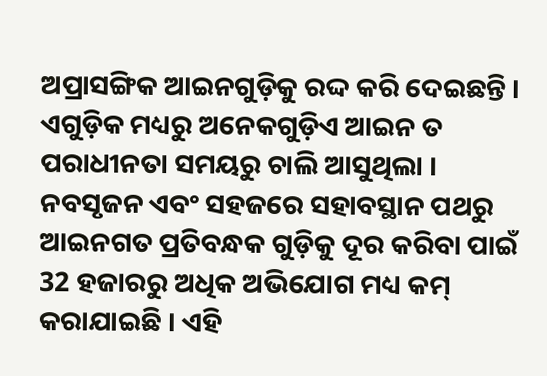ଅପ୍ରାସଙ୍ଗିକ ଆଇନଗୁଡ଼ିକୁ ରଦ୍ଦ କରି ଦେଇଛନ୍ତି । ଏଗୁଡ଼ିକ ମଧ୍ୟରୁ ଅନେକଗୁଡ଼ିଏ ଆଇନ ତ ପରାଧୀନତା ସମୟରୁ ଚାଲି ଆସୁଥିଲା । ନବସୃଜନ ଏବଂ ସହଜରେ ସହାବସ୍ଥାନ ପଥରୁ ଆଇନଗତ ପ୍ରତିବନ୍ଧକ ଗୁଡ଼ିକୁ ଦୂର କରିବା ପାଇଁ 32 ହଜାରରୁ ଅଧିକ ଅଭିଯୋଗ ମଧ୍ୟ କମ୍ କରାଯାଇଛି । ଏହି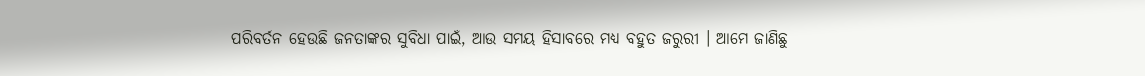ପରିବର୍ତନ ହେଉଛି ଜନତାଙ୍କର ସୁବିଧା ପାଇଁ, ଆଉ ସମୟ ହିସାବରେ ମଧ୍ୟ ବହୁତ ଜରୁରୀ । ଆମେ ଜାଣିଛୁ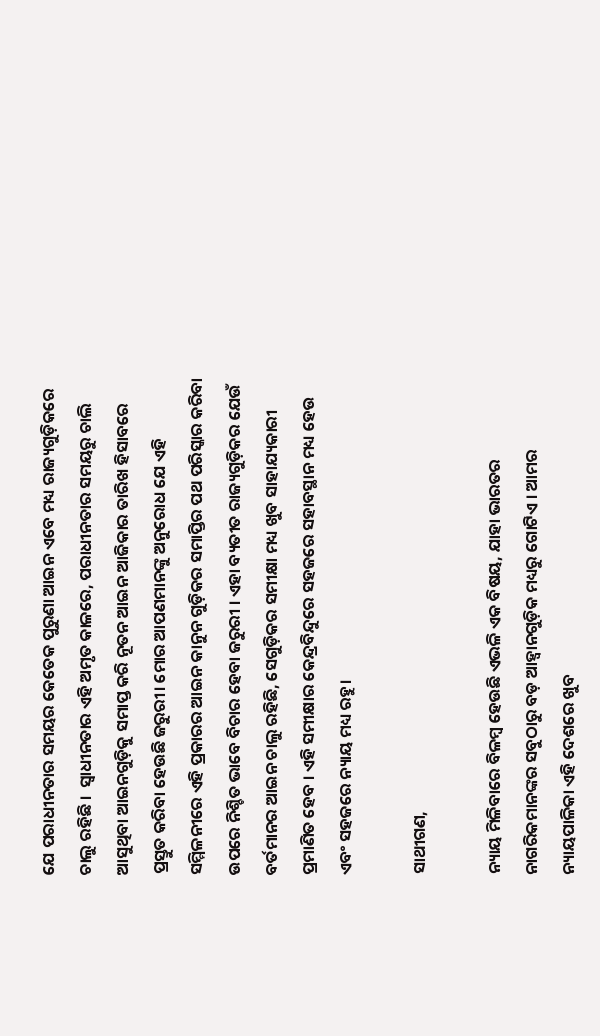ଯେ ପରାଧୀନତାର ସମୟର କେତେକ ପୁରୁଣା ଆଇନ ଏବେ ମଧ୍ୟ ରାଜ୍ୟଗୁଡ଼ିକରେ ଚାଲୁ ରହିଛି ।  ସ୍ବାଧୀନତାର ଏହି ଅମୃତ କାଳରେ, ପରାଧୀନତାର ସମୟରୁ ଚାଲି ଆସୁଥିବା ଆଇନଗୁଡ଼ିକୁ ସମାପ୍ତ କରି ନୂତନ ଆଇନ ଆଜିକାର ତାରିଖ ହିସାବରେ ପ୍ରସ୍ତୁତ କରିବା ହେଉଛି ଜରୁରୀ। ମୋର ଆପଣମାନଙ୍କୁ ଅନୁରୋଧ ଯେ ଏହି ସମ୍ମିଳନୀରେ ଏହି ପ୍ରକାରର ଆଇନ କାନୁନ ଗୁଡ଼ିକର ସମାପ୍ତିର ପଥ ପରିସ୍କାର କରିବା ଉପରେ ନିଶ୍ଚିତ ଭାବେ ବିଚାର ହେବା ଜରୁରୀ । ଏହା ବ୍ୟତୀତ ରାଜ୍ୟଗୁଡ଼ିକର ଯେଉଁ ବର୍ତମାନର ଆଇନ ଚାଲୁ ରହିଛି, ସେଗୁଡ଼ିକର ସମୀକ୍ଷା ମଧ୍ୟ ଖୁବ ସାହାଯ୍ୟକାରୀ ପ୍ରମାଣିତ ହେବ । ଏହି ସମୀକ୍ଷାର କେନ୍ଦ୍ରବିନ୍ଦୁରେ ସହଜରେ ସହାବସ୍ଥାନ ମଧ୍ୟ ହେଉ ଏବଂ ସହଜରେ ନ୍ୟାୟ ମଧ୍ୟ ରହୁ।

ସାଥୀଗଣ,

ନ୍ୟାୟ ମିଳିବାରେ ବିଳମ୍ବ ହେଉଛି ଏଭଳି ଏକ ବିଷୟ, ଯାହା ଭାରତର ନାଗରିକମାନଙ୍କର ସବୁଠାରୁ ବଡ଼ ଆହ୍ୱାନଗୁଡ଼ିକ ମଧ୍ୟରୁ ଗୋଟିଏ । ଆମର ନ୍ୟାୟପାଳିକା ଏହି ଦେଶରେ ଖୁବ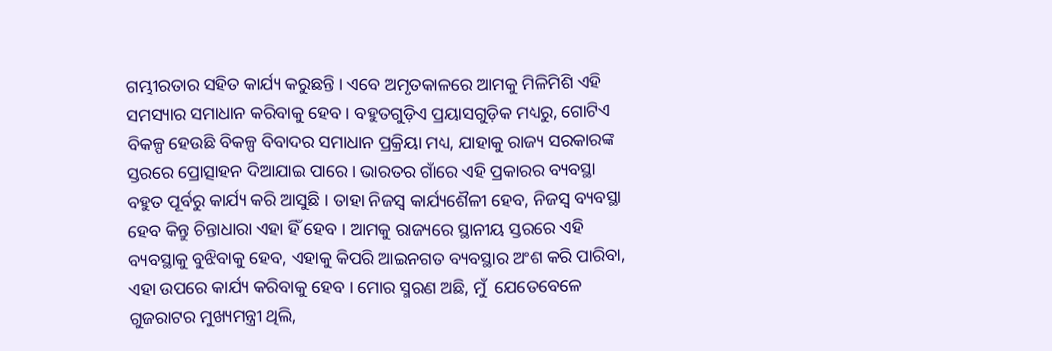ଗମ୍ଭୀରତାର ସହିତ କାର୍ଯ୍ୟ କରୁଛନ୍ତି । ଏବେ ଅମୃତକାଳରେ ଆମକୁ ମିଳିମିଶି ଏହି ସମସ୍ୟାର ସମାଧାନ କରିବାକୁ ହେବ। ବହୁତଗୁଡ଼ିଏ ପ୍ରୟାସଗୁଡ଼ିକ ମଧ୍ୟରୁ, ଗୋଟିଏ ବିକଳ୍ପ ହେଉଛି ବିକଳ୍ପ ବିବାଦର ସମାଧାନ ପ୍ରକ୍ରିୟା ମଧ୍ୟ, ଯାହାକୁ ରାଜ୍ୟ ସରକାରଙ୍କ ସ୍ତରରେ ପ୍ରୋତ୍ସାହନ ଦିଆଯାଇ ପାରେ । ଭାରତର ଗାଁରେ ଏହି ପ୍ରକାରର ବ୍ୟବସ୍ଥା ବହୁତ ପୂର୍ବରୁ କାର୍ଯ୍ୟ କରି ଆସୁଛି । ତାହା ନିଜସ୍ୱ କାର୍ଯ୍ୟଶୈଳୀ ହେବ, ନିଜସ୍ୱ ବ୍ୟବସ୍ଥା ହେବ କିନ୍ତୁ ଚିନ୍ତାଧାରା ଏହା ହିଁ ହେବ । ଆମକୁ ରାଜ୍ୟରେ ସ୍ଥାନୀୟ ସ୍ତରରେ ଏହି ବ୍ୟବସ୍ଥାକୁ ବୁଝିବାକୁ ହେବ, ଏହାକୁ କିପରି ଆଇନଗତ ବ୍ୟବସ୍ଥାର ଅଂଶ କରି ପାରିବା, ଏହା ଉପରେ କାର୍ଯ୍ୟ କରିବାକୁ ହେବ । ମୋର ସ୍ମରଣ ଅଛି, ମୁଁ  ଯେତେବେଳେ ଗୁଜରାଟର ମୁଖ୍ୟମନ୍ତ୍ରୀ ଥିଲି,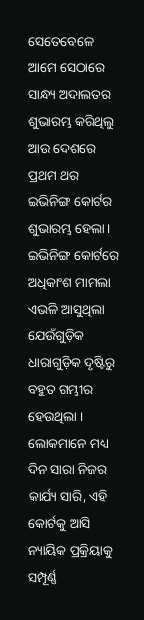ସେତେବେଳେ ଆମେ ସେଠାରେ ସାନ୍ଧ୍ୟ ଅଦାଲତର ଶୁଭାରମ୍ଭ କରିଥିଲୁ ଆଉ ଦେଶରେ ପ୍ରଥମ ଥର ଇଭିନିଙ୍ଗ କୋର୍ଟର ଶୁଭାରମ୍ଭ ହେଲା। ଇଭିନିଙ୍ଗ କୋର୍ଟରେ ଅଧିକାଂଶ ମାମଲା ଏଭଳି ଆସୁଥିଲା ଯେଉଁଗୁଡ଼ିକ ଧାରାଗୁଡ଼ିକ ଦୃଷ୍ଟିରୁ ବହୁତ ଗମ୍ଭୀର ହେଉଥିଲା । ଲୋକମାନେ ମଧ୍ୟ ଦିନ ସାରା ନିଜର କାର୍ଯ୍ୟ ସାରି, ଏହି କୋର୍ଟକୁ ଆସି ନ୍ୟାୟିକ ପ୍ରକ୍ରିୟାକୁ ସମ୍ପୂର୍ଣ୍ଣ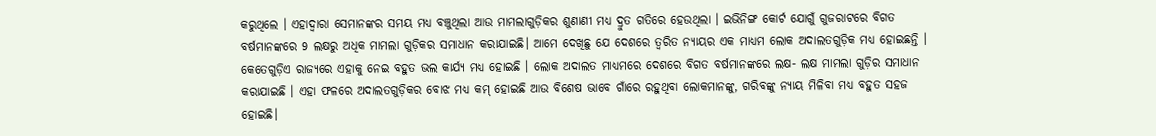କରୁଥିଲେ । ଏହାଦ୍ୱାରା ସେମାନଙ୍କର ସମୟ ମଧ୍ୟ ବଞ୍ଚୁଥିଲା ଆଉ ମାମଲାଗୁଡ଼ିକର ଶୁଣାଣୀ ମଧ୍ୟ ଦ୍ରୁତ ଗତିରେ ହେଉଥିଲା । ଇଭିନିଙ୍ଗ କୋର୍ଟ ଯୋଗୁଁ ଗୁଜରାଟରେ ବିଗତ ବର୍ଷମାନଙ୍କରେ 9 ଲକ୍ଷରୁ ଅଧିକ ମାମଲା ଗୁଡ଼ିକର ସମାଧାନ କରାଯାଇଛି। ଆମେ ଦେଖିଛୁ ଯେ ଦେଶରେ ତ୍ୱରିତ ନ୍ୟାୟର ଏକ ମାଧ୍ୟମ ଲୋକ ଅଦାଲତଗୁଡ଼ିକ ମଧ୍ୟ ହୋଇଛନ୍ତି । କେତେଗୁଡ଼ିଏ ରାଜ୍ୟରେ ଏହାକୁ ନେଇ ବହୁତ ଭଲ କାର୍ଯ୍ୟ ମଧ୍ୟ ହୋଇଛି । ଲୋକ ଅଦାଲତ ମାଧ୍ୟମରେ ଦେଶରେ ବିଗତ ବର୍ଷମାନଙ୍କରେ ଲକ୍ଷ- ଲକ୍ଷ ମାମଲା ଗୁଡ଼ିର ସମାଧାନ କରାଯାଇଛି । ଏହା ଫଳରେ ଅଦାଲତଗୁଡ଼ିକର ବୋଝ ମଧ୍ୟ କମ୍ ହୋଇଛି ଆଉ ବିଶେଷ ଭାବେ ଗାଁରେ ରହୁଥିବା ଲୋକମାନଙ୍କୁ, ଗରିବଙ୍କୁ ନ୍ୟାୟ ମିଳିବା ମଧ୍ୟ ବହୁତ ସହଜ ହୋଇଛି।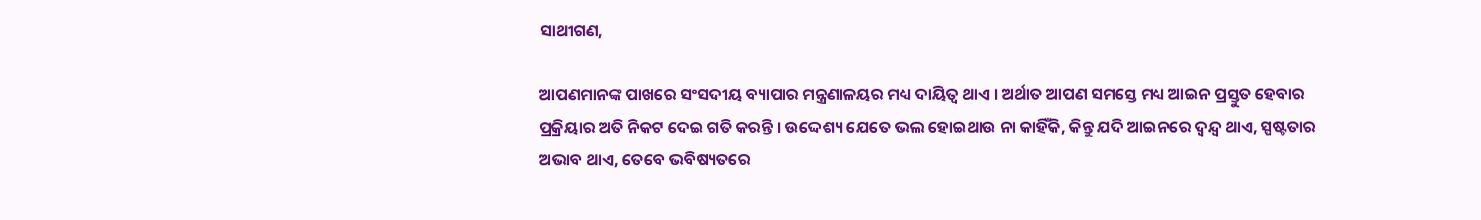ସାଥୀଗଣ,

ଆପଣମାନଙ୍କ ପାଖରେ ସଂସଦୀୟ ବ୍ୟାପାର ମନ୍ତ୍ରଣାଳୟର ମଧ୍ୟ ଦାୟିତ୍ୱ ଥାଏ । ଅର୍ଥାତ ଆପଣ ସମସ୍ତେ ମଧ୍ୟ ଆଇନ ପ୍ରସ୍ତୁତ ହେବାର ପ୍ରକ୍ରିୟାର ଅତି ନିକଟ ଦେଇ ଗତି କରନ୍ତି । ଉଦ୍ଦେଶ୍ୟ ଯେତେ ଭଲ ହୋଇଥାଉ ନା କାହିଁକି, କିନ୍ତୁ ଯଦି ଆଇନରେ ଦ୍ୱନ୍ଦ୍ୱ ଥାଏ, ସ୍ପଷ୍ଟତାର ଅଭାବ ଥାଏ, ତେବେ ଭବିଷ୍ୟତରେ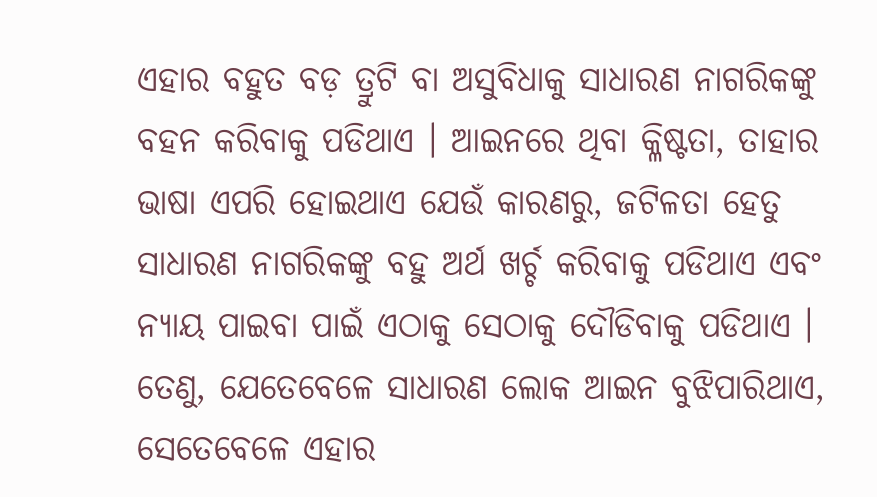ଏହାର ବହୁତ ବଡ଼ ତ୍ରୁଟି ବା ଅସୁବିଧା‌କୁ ସାଧାରଣ ନାଗରିକଙ୍କୁ ବହନ କରିବାକୁ ପଡିଥାଏ । ଆଇନରେ ଥିବା କ୍ଳିଷ୍ଟତା, ତାହାର ଭାଷା ଏପରି ହୋଇଥାଏ ଯେଉଁ କାରଣରୁ, ଜଟିଳତା ହେତୁ ସାଧାରଣ ନାଗରିକଙ୍କୁ ବହୁ ଅର୍ଥ ଖର୍ଚ୍ଚ କରିବାକୁ ପଡିଥାଏ ଏବଂ ନ୍ୟାୟ ପାଇବା ପାଇଁ ଏଠାକୁ ସେଠାକୁ ଦୌଡିବାକୁ ପଡିଥାଏ । ତେଣୁ, ଯେତେବେଳେ ସାଧାରଣ ଲୋକ ଆଇନ ବୁଝିପାରିଥାଏ, ସେତେବେଳେ ଏହାର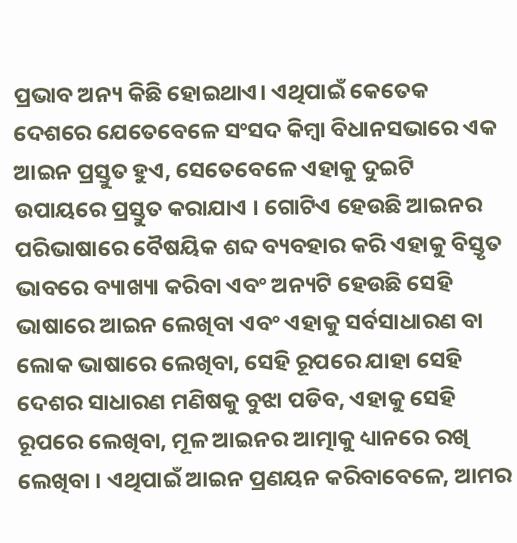ପ୍ରଭାବ ଅନ୍ୟ କିଛି ହୋଇଥାଏ। ଏଥିପାଇଁ କେତେକ ଦେଶରେ ଯେତେବେଳେ ସଂସଦ କିମ୍ବା ବିଧାନସଭାରେ ଏକ ଆଇନ ପ୍ରସ୍ତୁତ ହୁଏ, ସେତେବେଳେ ଏହାକୁ ଦୁଇଟି ଉପାୟରେ ପ୍ରସ୍ତୁତ କରାଯାଏ । ଗୋଟିଏ ହେଉଛି ଆଇନର ପରିଭାଷାରେ ବୈଷୟିକ ଶବ୍ଦ ବ୍ୟବହାର କରି ଏହାକୁ ବିସ୍ତୃତ ଭାବରେ ବ୍ୟାଖ୍ୟା କରିବା ଏବଂ ଅନ୍ୟଟି ହେଉଛି ସେହି ଭାଷାରେ ଆଇନ ଲେଖିବା ଏବଂ ଏହାକୁ ସର୍ବସାଧାରଣ ବା ଲୋକ ଭାଷାରେ ଲେଖିବା, ସେହି ରୂପରେ ଯାହା ସେହି ଦେଶର ସାଧାରଣ ମଣିଷକୁ ବୁଝା ପଡିବ, ଏହାକୁ ସେହି ରୂପରେ ଲେଖିବା, ମୂଳ ଆଇନର ଆତ୍ମାକୁ ଧ୍ୟାନରେ ରଖି ଲେଖିବା । ଏଥିପାଇଁ ଆଇନ ପ୍ରଣୟନ କରିବାବେଳେ, ଆମର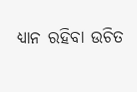ଧ୍ୟାନ ରହିବା ଉଚିତ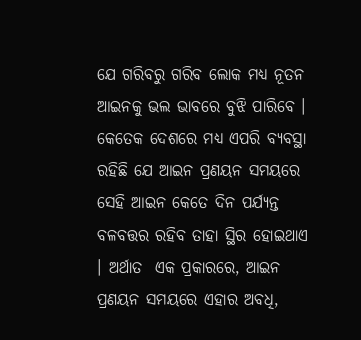ଯେ ଗରିବରୁ ଗରିବ ଲୋକ ମଧ୍ୟ ନୂତନ ଆଇନକୁ ଭଲ ଭାବରେ ବୁଝି ପାରିବେ । କେତେକ ଦେଶରେ ମଧ୍ୟ ଏପରି ବ୍ୟବସ୍ଥା ରହିଛି ଯେ ଆଇନ ପ୍ରଣୟନ ସମୟରେ ସେହି ଆଇନ କେତେ ଦିନ ପର୍ଯ୍ୟନ୍ତ ବଳବତ୍ତର ରହିବ ତାହା ସ୍ଥିର ହୋଇଥାଏ । ଅର୍ଥାତ  ଏକ ପ୍ରକାରରେ, ଆଇନ ପ୍ରଣୟନ ସମୟରେ ଏହାର ଅବଧି,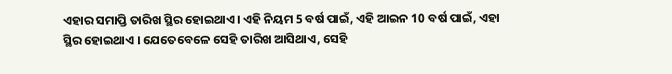ଏହାର ସମାପ୍ତି ତାରିଖ ସ୍ଥିର ହୋଇଥାଏ। ଏହି ନିୟମ 5 ବର୍ଷ ପାଇଁ, ଏହି ଆଇନ 10 ବର୍ଷ ପାଇଁ, ଏହା ସ୍ଥିର ହୋଇଥାଏ । ଯେତେବେଳେ ସେହି ତାରିଖ ଆସିଥାଏ, ସେହି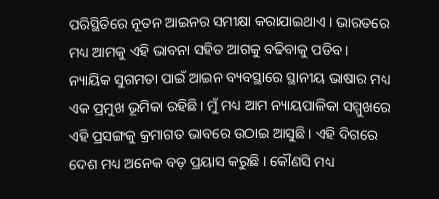ପରିସ୍ଥିତିରେ ନୂତନ ଆଇନର ସମୀକ୍ଷା କରାଯାଇଥାଏ । ଭାରତରେ ମଧ୍ୟ ଆମକୁ ଏହି ଭାବନା ସହିତ ଆଗକୁ ବଢିବାକୁ ପଡିବ।  ନ୍ୟାୟିକ ସୁଗମତା ପାଇଁ ଆଇନ ବ୍ୟବସ୍ଥାରେ ସ୍ଥାନୀୟ ଭାଷାର ମଧ୍ୟ ଏକ ପ୍ରମୁଖ ଭୂମିକା ରହିଛି। ମୁଁ ମଧ୍ୟ ଆମ ନ୍ୟାୟପାଳିକା ସମ୍ମୁଖରେ ଏହି ପ୍ରସଙ୍ଗକୁ କ୍ରମାଗତ ଭାବରେ ଉଠାଇ ଆସୁଛି । ଏହି ଦିଗରେ ଦେଶ ମଧ୍ୟ ଅନେକ ବଡ଼ ପ୍ରୟାସ କରୁଛି । କୌଣସି ମଧ୍ୟ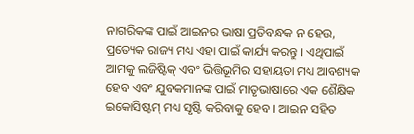ନାଗରିକଙ୍କ ପାଇଁ ଆଇନର ଭାଷା ପ୍ରତିବନ୍ଧକ ନ ହେଉ, ପ୍ରତ୍ୟେକ ରାଜ୍ୟ ମଧ୍ୟ ଏହା ପାଇଁ କାର୍ଯ୍ୟ କରନ୍ତୁ । ଏଥିପାଇଁ ଆମକୁ ଲଜିଷ୍ଟିକ୍ ଏବଂ ଭିତ୍ତିଭୂମିର ସହାୟତା ମଧ୍ୟ ଆବଶ୍ୟକ ହେବ ଏବଂ ଯୁବକମାନଙ୍କ ପାଇଁ ମାତୃଭାଷାରେ ଏକ ଶୈକ୍ଷିକ ଇକୋସିଷ୍ଟମ୍ ମଧ୍ୟ ସୃଷ୍ଟି କରିବାକୁ ହେବ । ଆଇନ ସହିତ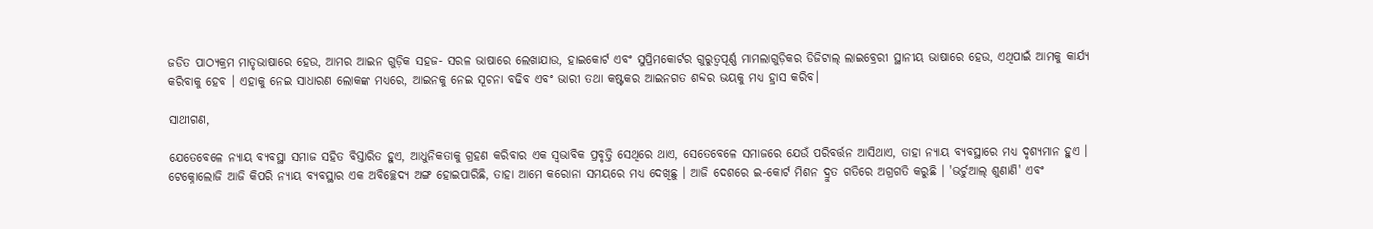ଜଡିତ ପାଠ୍ୟକ୍ରମ ମାତୃଭାଷାରେ ହେଉ, ଆମର ଆଇନ ଗୁଡ଼ିକ ସହଜ- ସରଳ ଭାଷାରେ ଲେଖାଯାଉ, ହାଇକୋର୍ଟ ଏବଂ ସୁପ୍ରିମକୋର୍ଟର ଗୁରୁତ୍ୱପୂର୍ଣ୍ଣ ମାମଲାଗୁଡ଼ିକର ଡିଜିଟାଲ୍ ଲାଇବ୍ରେରୀ ସ୍ଥାନୀୟ ଭାଷାରେ ହେଉ, ଏଥିପାଇଁ ଆମକୁ କାର୍ଯ୍ୟ କରିବାକୁ ହେବ । ଏହାକୁ ନେଇ ସାଧାରଣ ଲୋକଙ୍କ ମଧ୍ୟରେ, ଆଇନକୁ ନେଇ ସୂଚନା ବଢିବ ଏବଂ ଭାରୀ ତଥା କଷ୍ଟକର ଆଇନଗତ ଶବ୍ଦର ଭୟକୁ ମଧ୍ୟ ହ୍ରାସ କରିବ।

ସାଥୀଗଣ,

ଯେତେବେଳେ ନ୍ୟାୟ ବ୍ୟବସ୍ଥା ସମାଜ ସହିତ ବିସ୍ତାରିତ ହୁଏ, ଆଧୁନିକତାକୁ ଗ୍ରହଣ କରିବାର ଏକ ସ୍ବଭାବିକ ପ୍ରବୃତ୍ତି ସେଥିରେ ଥାଏ, ସେତେବେଳେ ସମାଜରେ ଯେଉଁ ପରିବର୍ତ୍ତନ ଆସିଥାଏ, ତାହା ନ୍ୟାୟ ବ୍ୟବସ୍ଥାରେ ମଧ୍ୟ ଦୃଶ୍ୟମାନ ହୁଏ । ଟେକ୍ନୋଲୋଜି ଆଜି କିପରି ନ୍ୟାୟ ବ୍ୟବସ୍ଥାର ଏକ ଅବିଚ୍ଛେଦ୍ୟ ଅଙ୍ଗ ହୋଇପାରିଛି, ତାହା ଆମେ କରୋନା ସମୟରେ ମଧ୍ୟ ଦେଖିଛୁ । ଆଜି ଦେଶରେ ଇ-କୋର୍ଟ ମିଶନ ଦ୍ରୁତ ଗତିରେ ଅଗ୍ରଗତି କରୁଛି । 'ଭର୍ଚୁଆଲ୍ ଶୁଣାଣି' ଏବଂ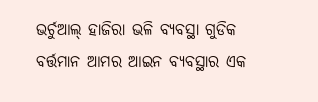ଭର୍ଚୁଆଲ୍ ହାଜିରା ଭଳି ବ୍ୟବସ୍ଥା ଗୁଡିକ ବର୍ତ୍ତମାନ ଆମର ଆଇନ ବ୍ୟବସ୍ଥାର ଏକ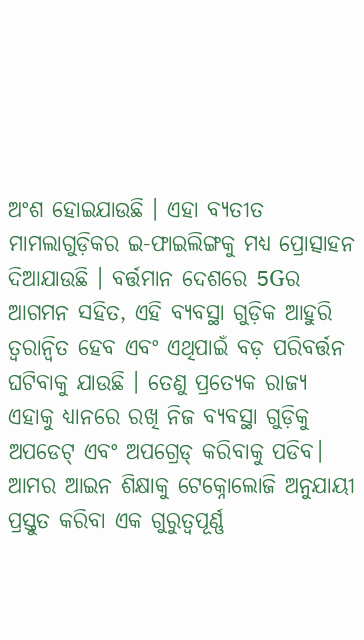ଅଂଶ ହୋଇଯାଉଛି । ଏହା ବ୍ୟତୀତ ମାମଲାଗୁଡ଼ିକର ଇ-ଫାଇଲିଙ୍ଗକୁ ମଧ୍ୟ ପ୍ରୋତ୍ସାହନ ଦିଆଯାଉଛି । ବର୍ତ୍ତମାନ ଦେଶରେ 5Gର ଆଗମନ ସହିତ, ଏହି ବ୍ୟବସ୍ଥା ଗୁଡ଼ିକ ଆହୁରି ତ୍ୱରାନ୍ୱିତ ହେବ ଏବଂ ଏଥିପାଇଁ ବଡ଼ ପରିବର୍ତ୍ତନ ଘଟିବାକୁ ଯାଉଛି । ତେଣୁ ପ୍ରତ୍ୟେକ ରାଜ୍ୟ ଏହାକୁ ଧ୍ୟାନରେ ରଖି ନିଜ ବ୍ୟବସ୍ଥା ଗୁଡ଼ିକୁ ଅପଡେଟ୍ ଏବଂ ଅପଗ୍ରେଡ୍ କରିବାକୁ ପଡିବ। ଆମର ଆଇନ ଶିକ୍ଷାକୁ ଟେକ୍ନୋଲୋଜି ଅନୁଯାୟୀ ପ୍ରସ୍ତୁତ କରିବା ଏକ ଗୁରୁତ୍ୱପୂର୍ଣ୍ଣ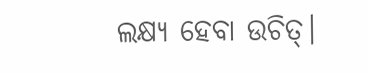ଲକ୍ଷ୍ୟ ହେବା ଉଚିତ୍।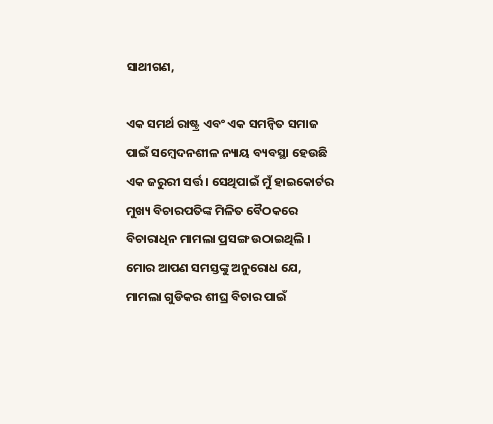ସାଥୀଗଣ,

ଏକ ସମର୍ଥ ରାଷ୍ଟ୍ର ଏବଂ ଏକ ସମନ୍ୱିତ ସମାଜ ପାଇଁ ସମ୍ବେଦନଶୀଳ ନ୍ୟାୟ ବ୍ୟବସ୍ଥା ହେଉଛି ଏକ ଜରୁରୀ ସର୍ତ୍ତ । ସେଥିପାଇଁ ମୁଁ ହାଇକୋର୍ଟର ମୁଖ୍ୟ ବିଚାରପତିଙ୍କ ମିଳିତ ବୈଠକରେ ବିଚାରାଧିନ ମାମଲା ପ୍ରସଙ୍ଗ ଉଠାଇଥିଲି । ମୋର ଆପଣ ସମସ୍ତଙ୍କୁ ଅନୁରୋଧ ଯେ, ମାମଲା ଗୁଡିକର ଶୀଘ୍ର ବିଚାର ପାଇଁ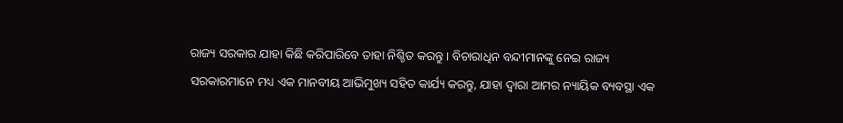ରାଜ୍ୟ ସରକାର ଯାହା କିଛି କରିପାରିବେ ତାହା ନିଶ୍ଚିତ କରନ୍ତୁ । ବିଚାରାଧିନ ବନ୍ଦୀମାନଙ୍କୁ ନେଇ ରାଜ୍ୟ ସରକାରମାନେ ମଧ୍ୟ ଏକ ମାନବୀୟ ଆଭିମୁଖ୍ୟ ସହିତ କାର୍ଯ୍ୟ କରନ୍ତୁ, ଯାହା ଦ୍ବାରା ଆମର ନ୍ୟାୟିକ ବ୍ୟବସ୍ଥା ଏକ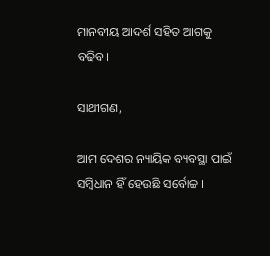ମାନବୀୟ ଆଦର୍ଶ ସହିତ ଆଗକୁ ବଢିବ।

ସାଥୀଗଣ,

ଆମ ଦେଶର ନ୍ୟାୟିକ ବ୍ୟବସ୍ଥା ପାଇଁ ସମ୍ବିଧାନ ହିଁ ହେଉଛି ସର୍ବୋଚ୍ଚ ।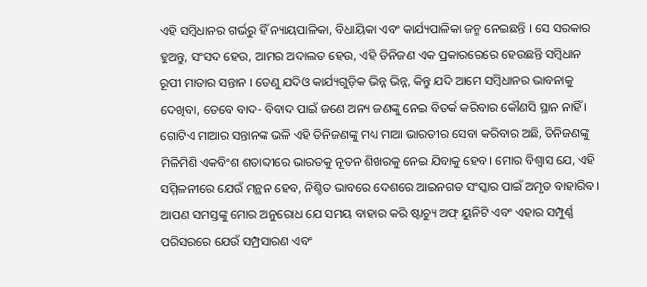ଏହି ସମ୍ବିଧାନର ଗର୍ଭରୁ ହିଁ ନ୍ୟାୟପାଳିକା, ବିଧାୟିକା ଏବଂ କାର୍ଯ୍ୟପାଳିକା ଜନ୍ମ ନେଇଛନ୍ତି । ସେ ସରକାର ହୁଅନ୍ତୁ, ସଂସଦ ହେଉ, ଆମର ଅଦାଲତ ହେଉ, ଏହି ତିନିଜଣ ଏକ ପ୍ରକାରରେରେ ହେଉଛନ୍ତି ସମ୍ବିଧାନ ରୂପୀ ମାତାର ସନ୍ତାନ । ତେଣୁ ଯଦିଓ କାର୍ଯ୍ୟଗୁଡ଼ିକ ଭିନ୍ନ ଭିନ୍ନ, କିନ୍ତୁ ଯଦି ଆମେ ସମ୍ବିଧାନର ଭାବନାକୁ ଦେଖିବା, ତେବେ ବାଦ- ବିବାଦ ପାଇଁ ଜଣେ ଅନ୍ୟ ଜଣଙ୍କୁ ନେଇ ବିତର୍କ କରିବାର କୌଣସି ସ୍ଥାନ ନାହିଁ । ଗୋଟିଏ ମାଆର ସନ୍ତାନଙ୍କ ଭଳି ଏହି ତିନିଜଣଙ୍କୁ ମଧ୍ୟ ମାଆ ଭାରତୀର ସେବା କରିବାର ଅଛି, ତିନିଜଣଙ୍କୁ ମିଳିମିଶି ଏକବିଂଶ ଶତାବ୍ଦୀରେ ଭାରତକୁ ନୂତନ ଶିଖରକୁ ନେଇ ଯିବାକୁ ହେବ। ମୋର ବିଶ୍ବାସ ଯେ, ଏହି ସମ୍ମିଳନୀରେ ଯେଉଁ ମନ୍ଥନ ହେବ, ନିଶ୍ଚିତ ଭାବରେ ଦେଶରେ ଆଇନଗତ ସଂସ୍କାର ପାଇଁ ଅମୃତ ବାହାରିବ। ଆପଣ ସମସ୍ତଙ୍କୁ ମୋର ଅନୁରୋଧ ଯେ ସମୟ ବାହାର କରି ଷ୍ଟାଚ୍ୟୁ ଅଫ୍ ୟୁନିଟି ଏବଂ ଏହାର ସମ୍ପୁର୍ଣ୍ଣ ପରିସରରେ ଯେଉଁ ସମ୍ପ୍ରସାରଣ ଏବଂ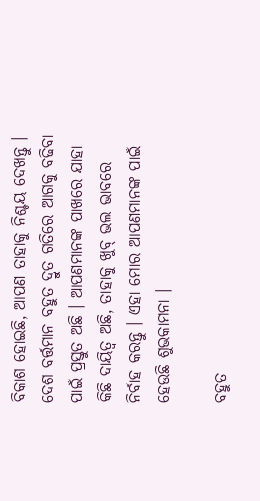ବିକାଶ ହୋଇଛି, ଆପଣ ତାହାକୁ ନିଶ୍ଚୟ ଦେଖନ୍ତୁ । ଦେଶ ବର୍ତ୍ତମାନ ବହୁତ ଦ୍ରୁତ ଗତିରେ ଆଗକୁ ବଢିବା ପାଇଁ ପ୍ରସ୍ତୁତ ଅଛି । ଆପଣମାନଙ୍କ ପାଖରେ ଯାହା କିଛି ଦାୟିତ୍ୱ ଅଛି, ତାହାକୁ ଖୁବ୍ ଭଲ ଭାବରେ ନିର୍ବାହ କରନ୍ତୁ । ଏହା ମୋର ଆପଣମାନଙ୍କ ପାଇଁ ହେଉଛି ଶୁଭକାମନା ।

ବହୁତ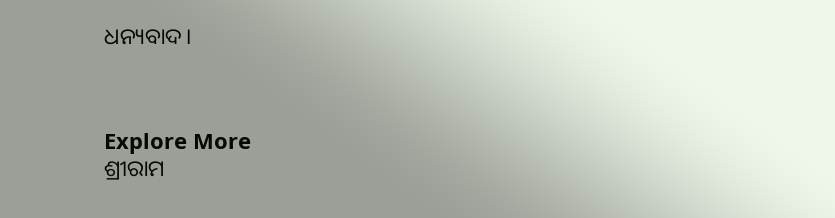ଧନ୍ୟବାଦ।



Explore More
ଶ୍ରୀରାମ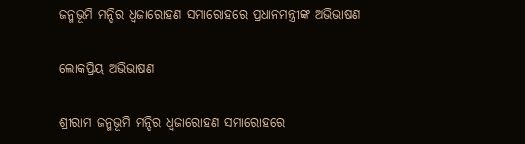ଜନ୍ମଭୂମି ମନ୍ଦିର ଧ୍ଵଜାରୋହଣ ସମାରୋହରେ ପ୍ରଧାନମନ୍ତ୍ରୀଙ୍କ ଅଭିଭାଷଣ

ଲୋକପ୍ରିୟ ଅଭିଭାଷଣ

ଶ୍ରୀରାମ ଜନ୍ମଭୂମି ମନ୍ଦିର ଧ୍ଵଜାରୋହଣ ସମାରୋହରେ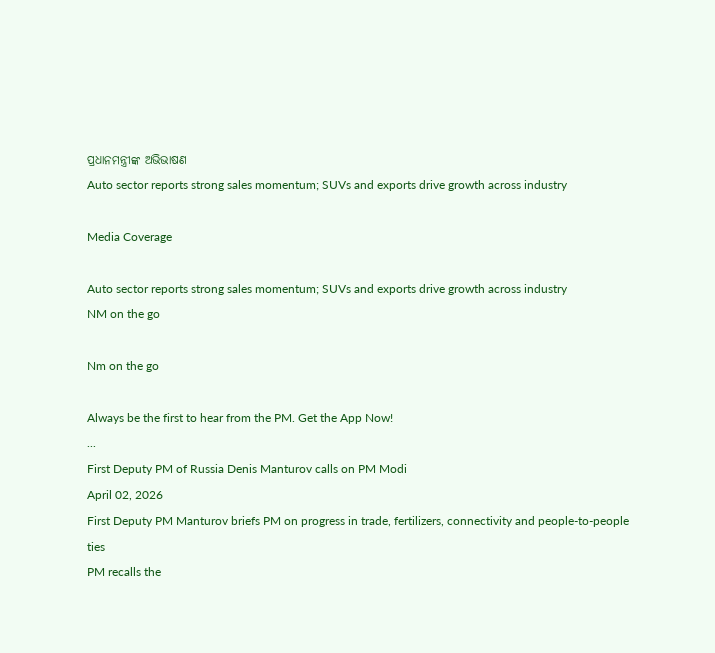ପ୍ରଧାନମନ୍ତ୍ରୀଙ୍କ ଅଭିଭାଷଣ
Auto sector reports strong sales momentum; SUVs and exports drive growth across industry

Media Coverage

Auto sector reports strong sales momentum; SUVs and exports drive growth across industry
NM on the go

Nm on the go

Always be the first to hear from the PM. Get the App Now!
...
First Deputy PM of Russia Denis Manturov calls on PM Modi
April 02, 2026
First Deputy PM Manturov briefs PM on progress in trade, fertilizers, connectivity and people-to-people ties
PM recalls the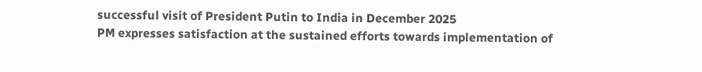successful visit of President Putin to India in December 2025
PM expresses satisfaction at the sustained efforts towards implementation of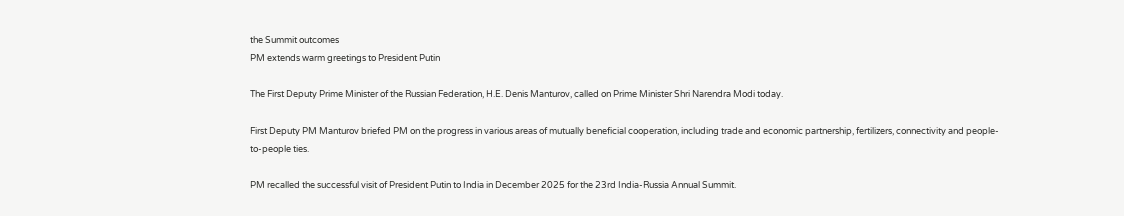the Summit outcomes
PM extends warm greetings to President Putin

The First Deputy Prime Minister of the Russian Federation, H.E. Denis Manturov, called on Prime Minister Shri Narendra Modi today.

First Deputy PM Manturov briefed PM on the progress in various areas of mutually beneficial cooperation, including trade and economic partnership, fertilizers, connectivity and people-to-people ties.

PM recalled the successful visit of President Putin to India in December 2025 for the 23rd India-Russia Annual Summit.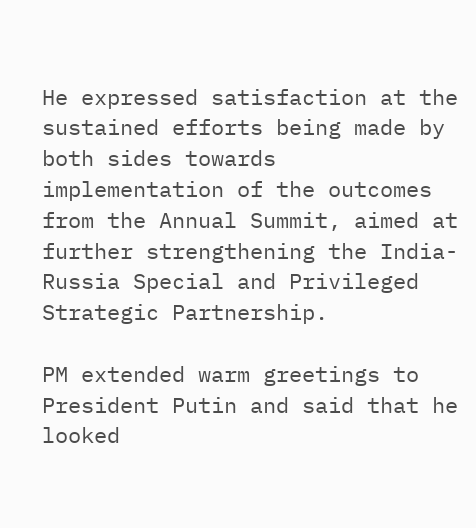He expressed satisfaction at the sustained efforts being made by both sides towards implementation of the outcomes from the Annual Summit, aimed at further strengthening the India- Russia Special and Privileged Strategic Partnership.

PM extended warm greetings to President Putin and said that he looked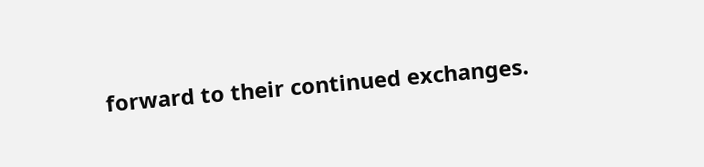forward to their continued exchanges.